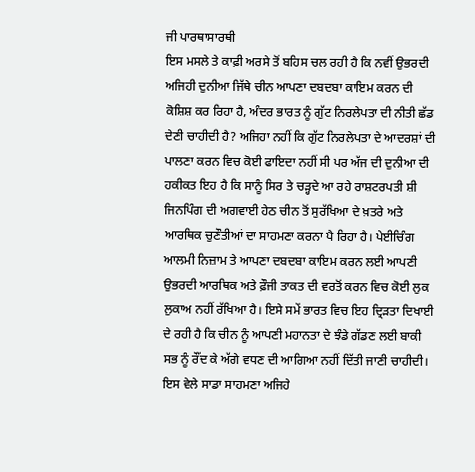ਜੀ ਪਾਰਥਾਸਾਰਥੀ
ਇਸ ਮਸਲੇ ਤੇ ਕਾਫ਼ੀ ਅਰਸੇ ਤੋਂ ਬਹਿਸ ਚਲ ਰਹੀ ਹੈ ਕਿ ਨਵੀਂ ਉਭਰਦੀ ਅਜਿਹੀ ਦੁਨੀਆ ਜਿੱਥੇ ਚੀਨ ਆਪਣਾ ਦਬਦਬਾ ਕਾਇਮ ਕਰਨ ਦੀ ਕੋਸ਼ਿਸ਼ ਕਰ ਰਿਹਾ ਹੈ, ਅੰਦਰ ਭਾਰਤ ਨੂੰ ਗੁੱਟ ਨਿਰਲੇਪਤਾ ਦੀ ਨੀਤੀ ਛੱਡ ਦੇਣੀ ਚਾਹੀਦੀ ਹੈ? ਅਜਿਹਾ ਨਹੀਂ ਕਿ ਗੁੱਟ ਨਿਰਲੇਪਤਾ ਦੇ ਆਦਰਸ਼ਾਂ ਦੀ ਪਾਲਣਾ ਕਰਨ ਵਿਚ ਕੋਈ ਫਾਇਦਾ ਨਹੀਂ ਸੀ ਪਰ ਅੱਜ ਦੀ ਦੁਨੀਆ ਦੀ ਹਕੀਕਤ ਇਹ ਹੈ ਕਿ ਸਾਨੂੰ ਸਿਰ ਤੇ ਚੜ੍ਹਦੇ ਆ ਰਹੇ ਰਾਸ਼ਟਰਪਤੀ ਸ਼ੀ ਜਿਨਪਿੰਗ ਦੀ ਅਗਵਾਈ ਹੇਠ ਚੀਨ ਤੋਂ ਸੁਰੱਖਿਆ ਦੇ ਖ਼ਤਰੇ ਅਤੇ ਆਰਥਿਕ ਚੁਣੌਤੀਆਂ ਦਾ ਸਾਹਮਣਾ ਕਰਨਾ ਪੈ ਰਿਹਾ ਹੈ। ਪੇਈਚਿੰਗ ਆਲਮੀ ਨਿਜ਼ਾਮ ਤੇ ਆਪਣਾ ਦਬਦਬਾ ਕਾਇਮ ਕਰਨ ਲਈ ਆਪਣੀ ਉਭਰਦੀ ਆਰਥਿਕ ਅਤੇ ਫ਼ੌਜੀ ਤਾਕਤ ਦੀ ਵਰਤੋਂ ਕਰਨ ਵਿਚ ਕੋਈ ਲੁਕ ਲੁਕਾਅ ਨਹੀਂ ਰੱਖਿਆ ਹੈ। ਇਸੇ ਸਮੇਂ ਭਾਰਤ ਵਿਚ ਇਹ ਦ੍ਰਿੜਤਾ ਦਿਖਾਈ ਦੇ ਰਹੀ ਹੈ ਕਿ ਚੀਨ ਨੂੰ ਆਪਣੀ ਮਹਾਨਤਾ ਦੇ ਝੰਡੇ ਗੱਡਣ ਲਈ ਬਾਕੀ ਸਭ ਨੂੰ ਰੌਂਦ ਕੇ ਅੱਗੇ ਵਧਣ ਦੀ ਆਗਿਆ ਨਹੀਂ ਦਿੱਤੀ ਜਾਣੀ ਚਾਹੀਦੀ। ਇਸ ਵੇਲੇ ਸਾਡਾ ਸਾਹਮਣਾ ਅਜਿਹੇ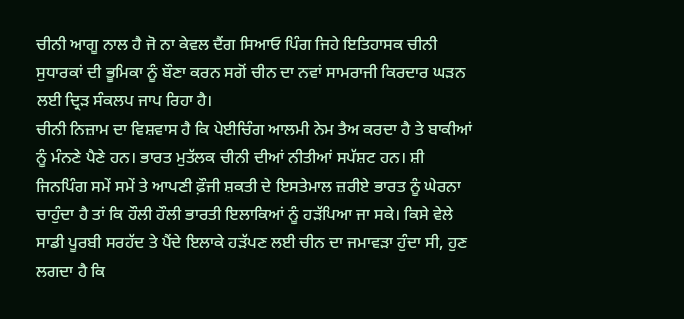ਚੀਨੀ ਆਗੂ ਨਾਲ ਹੈ ਜੋ ਨਾ ਕੇਵਲ ਦੈਂਗ ਸਿਆਓ ਪਿੰਗ ਜਿਹੇ ਇਤਿਹਾਸਕ ਚੀਨੀ ਸੁਧਾਰਕਾਂ ਦੀ ਭੂਮਿਕਾ ਨੂੰ ਬੌਣਾ ਕਰਨ ਸਗੋਂ ਚੀਨ ਦਾ ਨਵਾਂ ਸਾਮਰਾਜੀ ਕਿਰਦਾਰ ਘੜਨ ਲਈ ਦ੍ਰਿੜ ਸੰਕਲਪ ਜਾਪ ਰਿਹਾ ਹੈ।
ਚੀਨੀ ਨਿਜ਼ਾਮ ਦਾ ਵਿਸ਼ਵਾਸ ਹੈ ਕਿ ਪੇਈਚਿੰਗ ਆਲਮੀ ਨੇਮ ਤੈਅ ਕਰਦਾ ਹੈ ਤੇ ਬਾਕੀਆਂ ਨੂੰ ਮੰਨਣੇ ਪੈਣੇ ਹਨ। ਭਾਰਤ ਮੁਤੱਲਕ ਚੀਨੀ ਦੀਆਂ ਨੀਤੀਆਂ ਸਪੱਸ਼ਟ ਹਨ। ਸ਼ੀ ਜਿਨਪਿੰਗ ਸਮੇਂ ਸਮੇਂ ਤੇ ਆਪਣੀ ਫ਼ੌਜੀ ਸ਼ਕਤੀ ਦੇ ਇਸਤੇਮਾਲ ਜ਼ਰੀਏ ਭਾਰਤ ਨੂੰ ਘੇਰਨਾ ਚਾਹੁੰਦਾ ਹੈ ਤਾਂ ਕਿ ਹੌਲੀ ਹੌਲੀ ਭਾਰਤੀ ਇਲਾਕਿਆਂ ਨੂੰ ਹੜੱਪਿਆ ਜਾ ਸਕੇ। ਕਿਸੇ ਵੇਲੇ ਸਾਡੀ ਪੂਰਬੀ ਸਰਹੱਦ ਤੇ ਪੈਂਦੇ ਇਲਾਕੇ ਹੜੱਪਣ ਲਈ ਚੀਨ ਦਾ ਜਮਾਵੜਾ ਹੁੰਦਾ ਸੀ, ਹੁਣ ਲਗਦਾ ਹੈ ਕਿ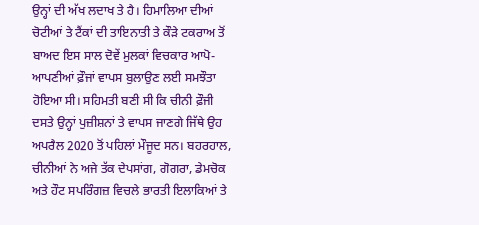ਉਨ੍ਹਾਂ ਦੀ ਅੱਖ ਲਦਾਖ ਤੇ ਹੈ। ਹਿਮਾਲਿਆ ਦੀਆਂ ਚੋਟੀਆਂ ਤੇ ਟੈਂਕਾਂ ਦੀ ਤਾਇਨਾਤੀ ਤੇ ਕੌੜੇ ਟਕਰਾਅ ਤੋਂ ਬਾਅਦ ਇਸ ਸਾਲ ਦੋਵੇਂ ਮੁਲਕਾਂ ਵਿਚਕਾਰ ਆਪੋ-ਆਪਣੀਆਂ ਫ਼ੌਜਾਂ ਵਾਪਸ ਬੁਲਾਉਣ ਲਈ ਸਮਝੌਤਾ ਹੋਇਆ ਸੀ। ਸਹਿਮਤੀ ਬਣੀ ਸੀ ਕਿ ਚੀਨੀ ਫ਼ੌਜੀ ਦਸਤੇ ਉਨ੍ਹਾਂ ਪੁਜ਼ੀਸ਼ਨਾਂ ਤੇ ਵਾਪਸ ਜਾਣਗੇ ਜਿੱਥੇ ਉਹ ਅਪਰੈਲ 2020 ਤੋਂ ਪਹਿਲਾਂ ਮੌਜੂਦ ਸਨ। ਬਹਰਹਾਲ, ਚੀਨੀਆਂ ਨੇ ਅਜੇ ਤੱਕ ਦੇਪਸਾਂਗ, ਗੋਗਰਾ, ਡੇਮਚੋਕ ਅਤੇ ਹੌਟ ਸਪਰਿੰਗਜ਼ ਵਿਚਲੇ ਭਾਰਤੀ ਇਲਾਕਿਆਂ ਤੇ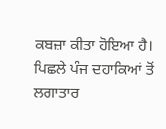ਕਬਜ਼ਾ ਕੀਤਾ ਹੋਇਆ ਹੈ।
ਪਿਛਲੇ ਪੰਜ ਦਹਾਕਿਆਂ ਤੋਂ ਲਗਾਤਾਰ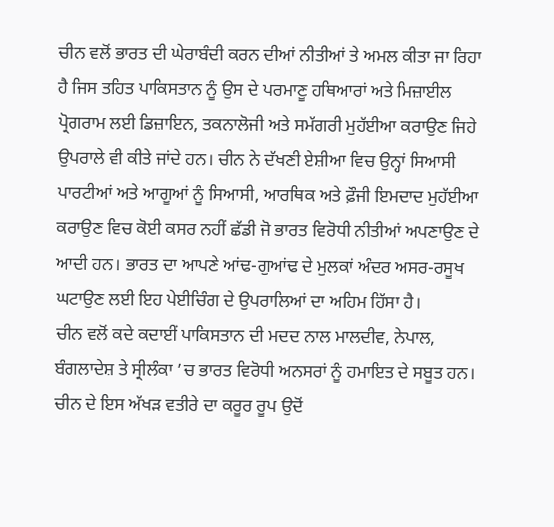ਚੀਨ ਵਲੋਂ ਭਾਰਤ ਦੀ ਘੇਰਾਬੰਦੀ ਕਰਨ ਦੀਆਂ ਨੀਤੀਆਂ ਤੇ ਅਮਲ ਕੀਤਾ ਜਾ ਰਿਹਾ ਹੈ ਜਿਸ ਤਹਿਤ ਪਾਕਿਸਤਾਨ ਨੂੰ ਉਸ ਦੇ ਪਰਮਾਣੂ ਹਥਿਆਰਾਂ ਅਤੇ ਮਿਜ਼ਾਈਲ ਪ੍ਰੋਗਰਾਮ ਲਈ ਡਿਜ਼ਾਇਨ, ਤਕਨਾਲੋਜੀ ਅਤੇ ਸਮੱਗਰੀ ਮੁਹੱਈਆ ਕਰਾਉਣ ਜਿਹੇ ਉਪਰਾਲੇ ਵੀ ਕੀਤੇ ਜਾਂਦੇ ਹਨ। ਚੀਨ ਨੇ ਦੱਖਣੀ ਏਸ਼ੀਆ ਵਿਚ ਉਨ੍ਹਾਂ ਸਿਆਸੀ ਪਾਰਟੀਆਂ ਅਤੇ ਆਗੂਆਂ ਨੂੰ ਸਿਆਸੀ, ਆਰਥਿਕ ਅਤੇ ਫ਼ੌਜੀ ਇਮਦਾਦ ਮੁਹੱਈਆ ਕਰਾਉਣ ਵਿਚ ਕੋਈ ਕਸਰ ਨਹੀਂ ਛੱਡੀ ਜੋ ਭਾਰਤ ਵਿਰੋਧੀ ਨੀਤੀਆਂ ਅਪਣਾਉਣ ਦੇ ਆਦੀ ਹਨ। ਭਾਰਤ ਦਾ ਆਪਣੇ ਆਂਢ-ਗੁਆਂਢ ਦੇ ਮੁਲਕਾਂ ਅੰਦਰ ਅਸਰ-ਰਸੂਖ ਘਟਾਉਣ ਲਈ ਇਹ ਪੇਈਚਿੰਗ ਦੇ ਉਪਰਾਲਿਆਂ ਦਾ ਅਹਿਮ ਹਿੱਸਾ ਹੈ।
ਚੀਨ ਵਲੋਂ ਕਦੇ ਕਦਾਈਂ ਪਾਕਿਸਤਾਨ ਦੀ ਮਦਦ ਨਾਲ ਮਾਲਦੀਵ, ਨੇਪਾਲ, ਬੰਗਲਾਦੇਸ਼ ਤੇ ਸ੍ਰੀਲੰਕਾ ’ਚ ਭਾਰਤ ਵਿਰੋਧੀ ਅਨਸਰਾਂ ਨੂੰ ਹਮਾਇਤ ਦੇ ਸਬੂਤ ਹਨ। ਚੀਨ ਦੇ ਇਸ ਅੱਖੜ ਵਤੀਰੇ ਦਾ ਕਰੂਰ ਰੂਪ ਉਦੋਂ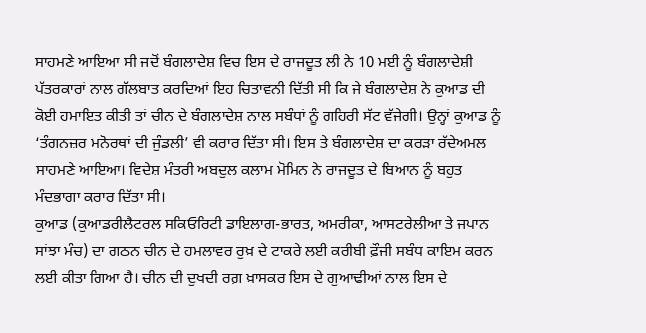ਸਾਹਮਣੇ ਆਇਆ ਸੀ ਜਦੋਂ ਬੰਗਲਾਦੇਸ਼ ਵਿਚ ਇਸ ਦੇ ਰਾਜਦੂਤ ਲੀ ਨੇ 10 ਮਈ ਨੂੰ ਬੰਗਲਾਦੇਸ਼ੀ ਪੱਤਰਕਾਰਾਂ ਨਾਲ ਗੱਲਬਾਤ ਕਰਦਿਆਂ ਇਹ ਚਿਤਾਵਨੀ ਦਿੱਤੀ ਸੀ ਕਿ ਜੇ ਬੰਗਲਾਦੇਸ਼ ਨੇ ਕੁਆਡ ਦੀ ਕੋਈ ਹਮਾਇਤ ਕੀਤੀ ਤਾਂ ਚੀਨ ਦੇ ਬੰਗਲਾਦੇਸ਼ ਨਾਲ ਸਬੰਧਾਂ ਨੂੰ ਗਹਿਰੀ ਸੱਟ ਵੱਜੇਗੀ। ਉਨ੍ਹਾਂ ਕੁਆਡ ਨੂੰ ‘ਤੰਗਨਜ਼ਰ ਮਨੋਰਥਾਂ ਦੀ ਜੁੰਡਲੀ’ ਵੀ ਕਰਾਰ ਦਿੱਤਾ ਸੀ। ਇਸ ਤੇ ਬੰਗਲਾਦੇਸ਼ ਦਾ ਕਰੜਾ ਰੱਦੇਅਮਲ ਸਾਹਮਣੇ ਆਇਆ। ਵਿਦੇਸ਼ ਮੰਤਰੀ ਅਬਦੁਲ ਕਲਾਮ ਮੋਮਿਨ ਨੇ ਰਾਜਦੂਤ ਦੇ ਬਿਆਨ ਨੂੰ ਬਹੁਤ ਮੰਦਭਾਗਾ ਕਰਾਰ ਦਿੱਤਾ ਸੀ।
ਕੁਆਡ (ਕੁਆਡਰੀਲੈਟਰਲ ਸਕਿਓਰਿਟੀ ਡਾਇਲਾਗ-ਭਾਰਤ, ਅਮਰੀਕਾ, ਆਸਟਰੇਲੀਆ ਤੇ ਜਪਾਨ ਸਾਂਝਾ ਮੰਚ) ਦਾ ਗਠਨ ਚੀਨ ਦੇ ਹਮਲਾਵਰ ਰੁਖ਼ ਦੇ ਟਾਕਰੇ ਲਈ ਕਰੀਬੀ ਫ਼ੌਜੀ ਸਬੰਧ ਕਾਇਮ ਕਰਨ ਲਈ ਕੀਤਾ ਗਿਆ ਹੈ। ਚੀਨ ਦੀ ਦੁਖਦੀ ਰਗ਼ ਖ਼ਾਸਕਰ ਇਸ ਦੇ ਗੁਆਢੀਆਂ ਨਾਲ ਇਸ ਦੇ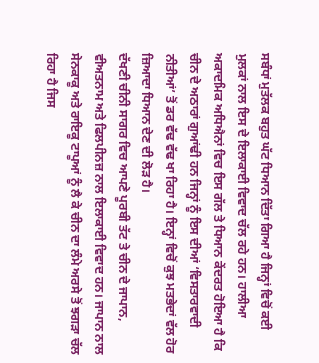ਸਬੰਧਾਂ ਮੁਤੱਲਕ ਬਹੁਤ ਘੱਟ ਧਿਆਨ ਦਿੱਤਾ ਗਿਆ ਹੈ ਜਿਨ੍ਹਾਂ ਵਿਚੋਂ ਕਈ ਮੁਲਕਾਂ ਨਾਲ ਇਸ ਦੇ ਇਲਾਕਾਈ ਵਿਵਾਦ ਚੱਲ ਰਹੇ ਹਨ। ਹਾਲੀਆ ਅਕਾਦਮਿਕ ਅਧਿਐਨਾਂ ਵਿਚ ਇਸ ਗੱਲ ਤੇ ਧਿਆਨ ਕੇਂਦਰਤ ਹੋਇਆ ਹੈ ਕਿ ਚੀਨ ਦੇ ਅਠਾਰਾਂ ਗੁਆਂਢੀ ਹਨ ਜਿਨ੍ਹਾਂ ਨੂੰ ਇਸ ਦੀਆਂ ‘ਵਿਸਤਾਰਵਾਦੀ ਨੀਤੀਆਂ’ ਤੋਂ ਡਰ ਵੱਢ ਵੱਢ ਖਾ ਰਿਹਾ ਹੈ। ਇਨ੍ਹਾਂ ਵਿਚੋਂ ਕੁਝ ਮਤਭੇਦਾਂ ਵੱਲ ਹੋਰ ਜ਼ਿਆਦਾ ਧਿਆਨ ਦੇਣ ਦੀ ਲੋੜ ਹੈ।
ਦੱਖਣੀ ਚੀਨੀ ਸਾਗਰ ਵਿਚ ਆਪਣੇ ਪੂਰਬੀ ਤੱਟ ਤੇ ਚੀਨ ਦੇ ਜਾਪਾਨ, ਵੀਅਤਨਾਮ ਅਤੇ ਫਿਲਪੀਨਜ਼ ਨਾਲ ਇਲਾਕਾਈ ਵਿਵਾਦ ਹਨ। ਜਾਪਾਨ ਨਾਲ ਸੇਨਕਾਕੂ ਅਤੇ ਰਾਇਕੂ ਟਾਪੂਆਂ ਨੂੰ ਲੈ ਕੇ ਚੀਨ ਦਾ ਲੰਮੇ ਅਰਸੇ ਤੋਂ ਝਗੜਾ ਚੱਲ ਰਿਹਾ ਹੈ ਜਿਸ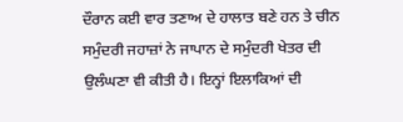ਦੌਰਾਨ ਕਈ ਵਾਰ ਤਣਾਅ ਦੇ ਹਾਲਾਤ ਬਣੇ ਹਨ ਤੇ ਚੀਨ ਸਮੁੰਦਰੀ ਜਹਾਜ਼ਾਂ ਨੇ ਜਾਪਾਨ ਦੇ ਸਮੁੰਦਰੀ ਖੇਤਰ ਦੀ ਉਲੰਘਣਾ ਵੀ ਕੀਤੀ ਹੈ। ਇਨ੍ਹਾਂ ਇਲਾਕਿਆਂ ਦੀ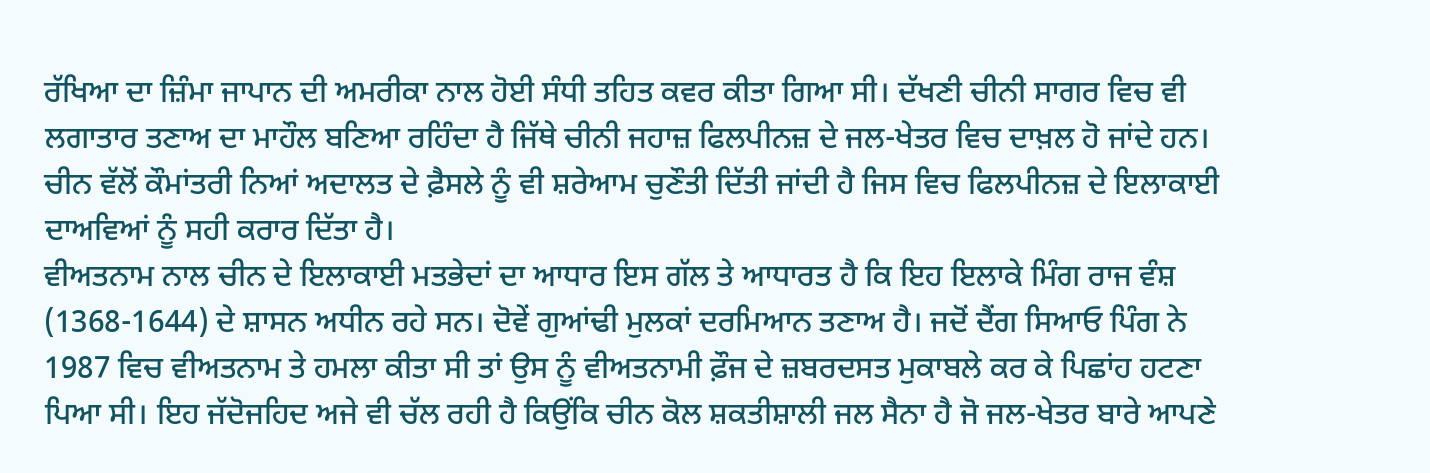ਰੱਖਿਆ ਦਾ ਜ਼ਿੰਮਾ ਜਾਪਾਨ ਦੀ ਅਮਰੀਕਾ ਨਾਲ ਹੋਈ ਸੰਧੀ ਤਹਿਤ ਕਵਰ ਕੀਤਾ ਗਿਆ ਸੀ। ਦੱਖਣੀ ਚੀਨੀ ਸਾਗਰ ਵਿਚ ਵੀ ਲਗਾਤਾਰ ਤਣਾਅ ਦਾ ਮਾਹੌਲ ਬਣਿਆ ਰਹਿੰਦਾ ਹੈ ਜਿੱਥੇ ਚੀਨੀ ਜਹਾਜ਼ ਫਿਲਪੀਨਜ਼ ਦੇ ਜਲ-ਖੇਤਰ ਵਿਚ ਦਾਖ਼ਲ ਹੋ ਜਾਂਦੇ ਹਨ। ਚੀਨ ਵੱਲੋਂ ਕੌਮਾਂਤਰੀ ਨਿਆਂ ਅਦਾਲਤ ਦੇ ਫ਼ੈਸਲੇ ਨੂੰ ਵੀ ਸ਼ਰੇਆਮ ਚੁਣੌਤੀ ਦਿੱਤੀ ਜਾਂਦੀ ਹੈ ਜਿਸ ਵਿਚ ਫਿਲਪੀਨਜ਼ ਦੇ ਇਲਾਕਾਈ ਦਾਅਵਿਆਂ ਨੂੰ ਸਹੀ ਕਰਾਰ ਦਿੱਤਾ ਹੈ।
ਵੀਅਤਨਾਮ ਨਾਲ ਚੀਨ ਦੇ ਇਲਾਕਾਈ ਮਤਭੇਦਾਂ ਦਾ ਆਧਾਰ ਇਸ ਗੱਲ ਤੇ ਆਧਾਰਤ ਹੈ ਕਿ ਇਹ ਇਲਾਕੇ ਮਿੰਗ ਰਾਜ ਵੰਸ਼ (1368-1644) ਦੇ ਸ਼ਾਸਨ ਅਧੀਨ ਰਹੇ ਸਨ। ਦੋਵੇਂ ਗੁਆਂਢੀ ਮੁਲਕਾਂ ਦਰਮਿਆਨ ਤਣਾਅ ਹੈ। ਜਦੋਂ ਦੈਂਗ ਸਿਆਓ ਪਿੰਗ ਨੇ 1987 ਵਿਚ ਵੀਅਤਨਾਮ ਤੇ ਹਮਲਾ ਕੀਤਾ ਸੀ ਤਾਂ ਉਸ ਨੂੰ ਵੀਅਤਨਾਮੀ ਫ਼ੌਜ ਦੇ ਜ਼ਬਰਦਸਤ ਮੁਕਾਬਲੇ ਕਰ ਕੇ ਪਿਛਾਂਹ ਹਟਣਾ ਪਿਆ ਸੀ। ਇਹ ਜੱਦੋਜਹਿਦ ਅਜੇ ਵੀ ਚੱਲ ਰਹੀ ਹੈ ਕਿਉਂਕਿ ਚੀਨ ਕੋਲ ਸ਼ਕਤੀਸ਼ਾਲੀ ਜਲ ਸੈਨਾ ਹੈ ਜੋ ਜਲ-ਖੇਤਰ ਬਾਰੇ ਆਪਣੇ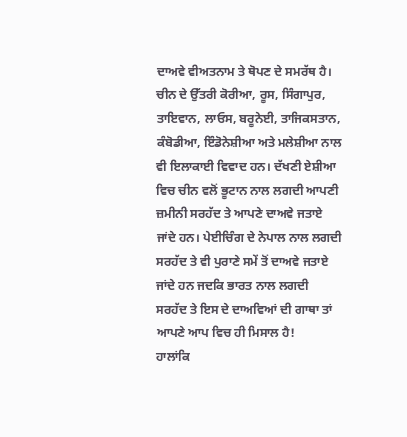ਦਾਅਵੇ ਵੀਅਤਨਾਮ ਤੇ ਥੋਪਣ ਦੇ ਸਮਰੱਥ ਹੈ। ਚੀਨ ਦੇ ਉੱਤਰੀ ਕੋਰੀਆ, ਰੂਸ, ਸਿੰਗਾਪੁਰ, ਤਾਇਵਾਨ, ਲਾਓਸ, ਬਰੂਨੇਈ, ਤਾਜਿਕਸਤਾਨ, ਕੰਬੋਡੀਆ, ਇੰਡੋਨੇਸ਼ੀਆ ਅਤੇ ਮਲੇਸ਼ੀਆ ਨਾਲ ਵੀ ਇਲਾਕਾਈ ਵਿਵਾਦ ਹਨ। ਦੱਖਣੀ ਏਸ਼ੀਆ ਵਿਚ ਚੀਨ ਵਲੋਂ ਭੂਟਾਨ ਨਾਲ ਲਗਦੀ ਆਪਣੀ ਜ਼ਮੀਨੀ ਸਰਹੱਦ ਤੇ ਆਪਣੇ ਦਾਅਵੇ ਜਤਾਏ ਜਾਂਦੇ ਹਨ। ਪੇਈਚਿੰਗ ਦੇ ਨੇਪਾਲ ਨਾਲ ਲਗਦੀ ਸਰਹੱਦ ਤੇ ਵੀ ਪੁਰਾਣੇ ਸਮੇਂ ਤੋਂ ਦਾਅਵੇ ਜਤਾਏ ਜਾਂਦੇ ਹਨ ਜਦਕਿ ਭਾਰਤ ਨਾਲ ਲਗਦੀ ਸਰਹੱਦ ਤੇ ਇਸ ਦੇ ਦਾਅਵਿਆਂ ਦੀ ਗਾਥਾ ਤਾਂ ਆਪਣੇ ਆਪ ਵਿਚ ਹੀ ਮਿਸਾਲ ਹੈ!
ਹਾਲਾਂਕਿ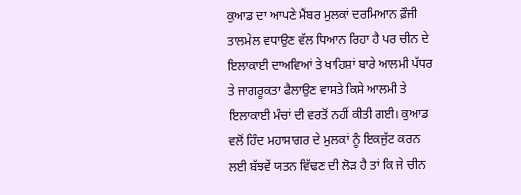ਕੁਆਡ ਦਾ ਆਪਣੇ ਮੈਂਬਰ ਮੁਲਕਾਂ ਦਰਮਿਆਨ ਫ਼ੌਜੀ ਤਾਲਮੇਲ ਵਧਾਉਣ ਵੱਲ ਧਿਆਨ ਰਿਹਾ ਹੈ ਪਰ ਚੀਨ ਦੇ ਇਲਾਕਾਈ ਦਾਅਵਿਆਂ ਤੇ ਖਾਹਿਸ਼ਾਂ ਬਾਰੇ ਆਲਮੀ ਪੱਧਰ ਤੇ ਜਾਗਰੂਕਤਾ ਫੈਲਾਉਣ ਵਾਸਤੇ ਕਿਸੇ ਆਲਮੀ ਤੇ ਇਲਾਕਾਈ ਮੰਚਾਂ ਦੀ ਵਰਤੋਂ ਨਹੀਂ ਕੀਤੀ ਗਈ। ਕੁਆਡ ਵਲੋਂ ਹਿੰਦ ਮਹਾਸਾਗਰ ਦੇ ਮੁਲਕਾਂ ਨੂੰ ਇਕਜੁੱਟ ਕਰਨ ਲਈ ਬੱਝਵੇਂ ਯਤਨ ਵਿੱਢਣ ਦੀ ਲੋੜ ਹੈ ਤਾਂ ਕਿ ਜੇ ਚੀਨ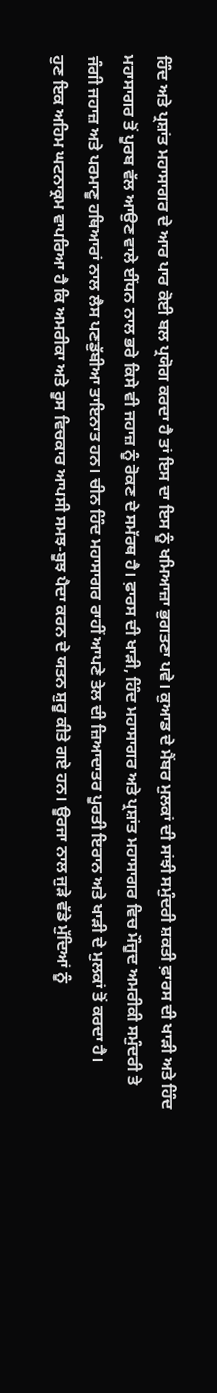ਹਿੰਦ ਅਤੇ ਪ੍ਰਸ਼ਾਂਤ ਮਹਾਸਾਗਰ ਦੇ ਆਰ ਪਾਰ ਕੋਈ ਬਲ ਪ੍ਰਯੋਗ ਕਰਦਾ ਹੈ ਤਾਂ ਇਸ ਦਾ ਇਸ ਨੂੰ ਖਮਿਆਜ਼ਾ ਭੁਗਤਣਾ ਪਵੇ। ਕੁਆਡ ਦੇ ਮੈਂਬਰ ਮੁਲਕਾਂ ਦੀ ਸਾਂਝੀ ਸਮੁੰਦਰੀ ਸ਼ਕਤੀ ਫ਼ਾਰਸ ਦੀ ਖਾੜੀ ਅਤੇ ਹਿੰਦ ਮਹਾਸਾਗਰ ਤੋਂ ਪੂਰਬ ਵੱਲ ਆਉਣ ਵਾਲੇ ਈਂਧਨ ਨਾਲ ਭਰੇ ਕਿਸੇ ਵੀ ਜਹਾਜ਼ ਨੂੰ ਰੋਕਣ ਦੇ ਸਮੱਰਥ ਹੈ। ਫ਼ਾਰਸ ਦੀ ਖਾੜੀ, ਹਿੰਦ ਮਹਾਸਾਗਰ ਅਤੇ ਪ੍ਰਸ਼ਾਂਤ ਮਹਾਸਾਗਰ ਵਿਚ ਮੌਜੂਦ ਅਮਰੀਕੀ ਸਮੁੰਦਰੀ ਤੇ ਜੰਗੀ ਜਹਾਜ਼ ਅਤੇ ਪਰਮਾਣੂ ਹਥਿਆਰਾਂ ਨਾਲ ਲੈਸ ਪਣਡੁੱਬੀਆ ਤਾਇਨਾਤ ਹਨ। ਚੀਨ ਹਿੰਦ ਮਹਾਸਾਗਰ ਰਾਹੀਂ ਆਪਣੇ ਤੇਲ ਦੀ ਜ਼ਿਆਦਾਤਰ ਪੂਰਤੀ ਇਰਾਨ ਅਤੇ ਖਾੜੀ ਦੇ ਮੁਲਕਾਂ ਤੋਂ ਕਰਦਾ ਹੈ।
ਹੁਣ ਇਕ ਅਹਿਮ ਘਟਨਾਕ੍ਰਮ ਵਾਪਰਿਆ ਹੈ ਕਿ ਅਮਰੀਕਾ ਅਤੇ ਰੂਸ ਵਿਚਕਾਰ ਆਪਸੀ ਸਮਝ-ਬੂਝ ਪੈਦਾ ਕਰਨ ਦੇ ਯਤਨ ਸ਼ੁਰੂ ਕੀਤੇ ਗਏ ਹਨ। ਊਰਜਾ ਨਾਲ ਜੁੜੇ ਵੱਡੇ ਮੁੱਦਿਆਂ ਨੂੰ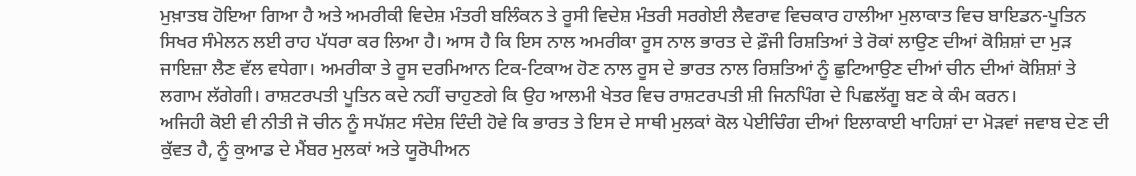ਮੁਖ਼ਾਤਬ ਹੋਇਆ ਗਿਆ ਹੈ ਅਤੇ ਅਮਰੀਕੀ ਵਿਦੇਸ਼ ਮੰਤਰੀ ਬਲਿੰਕਨ ਤੇ ਰੂਸੀ ਵਿਦੇਸ਼ ਮੰਤਰੀ ਸਰਗੇਈ ਲੈਵਰਾਵ ਵਿਚਕਾਰ ਹਾਲੀਆ ਮੁਲਾਕਾਤ ਵਿਚ ਬਾਇਡਨ-ਪੂਤਿਨ ਸਿਖਰ ਸੰਮੇਲਨ ਲਈ ਰਾਹ ਪੱਧਰਾ ਕਰ ਲਿਆ ਹੈ। ਆਸ ਹੈ ਕਿ ਇਸ ਨਾਲ ਅਮਰੀਕਾ ਰੂਸ ਨਾਲ ਭਾਰਤ ਦੇ ਫ਼ੌਜੀ ਰਿਸ਼ਤਿਆਂ ਤੇ ਰੋਕਾਂ ਲਾਉਣ ਦੀਆਂ ਕੋਸ਼ਿਸ਼ਾਂ ਦਾ ਮੁੜ ਜਾਇਜ਼ਾ ਲੈਣ ਵੱਲ ਵਧੇਗਾ। ਅਮਰੀਕਾ ਤੇ ਰੂਸ ਦਰਮਿਆਨ ਟਿਕ-ਟਿਕਾਅ ਹੋਣ ਨਾਲ ਰੂਸ ਦੇ ਭਾਰਤ ਨਾਲ ਰਿਸ਼ਤਿਆਂ ਨੂੰ ਛੁਟਿਆਉਣ ਦੀਆਂ ਚੀਨ ਦੀਆਂ ਕੋਸ਼ਿਸ਼ਾਂ ਤੇ ਲਗਾਮ ਲੱਗੇਗੀ। ਰਾਸ਼ਟਰਪਤੀ ਪੂਤਿਨ ਕਦੇ ਨਹੀਂ ਚਾਹੁਣਗੇ ਕਿ ਉਹ ਆਲਮੀ ਖੇਤਰ ਵਿਚ ਰਾਸ਼ਟਰਪਤੀ ਸ਼ੀ ਜਿਨਪਿੰਗ ਦੇ ਪਿਛਲੱਗੂ ਬਣ ਕੇ ਕੰਮ ਕਰਨ।
ਅਜਿਹੀ ਕੋਈ ਵੀ ਨੀਤੀ ਜੋ ਚੀਨ ਨੂੰ ਸਪੱਸ਼ਟ ਸੰਦੇਸ਼ ਦਿੰਦੀ ਹੋਵੇ ਕਿ ਭਾਰਤ ਤੇ ਇਸ ਦੇ ਸਾਥੀ ਮੁਲਕਾਂ ਕੋਲ ਪੇਈਚਿੰਗ ਦੀਆਂ ਇਲਾਕਾਈ ਖਾਹਿਸ਼ਾਂ ਦਾ ਮੋੜਵਾਂ ਜਵਾਬ ਦੇਣ ਦੀ ਕੁੱਵਤ ਹੈ, ਨੂੰ ਕੁਆਡ ਦੇ ਮੈਂਬਰ ਮੁਲਕਾਂ ਅਤੇ ਯੂਰੋਪੀਅਨ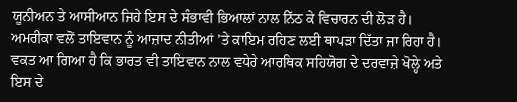ਯੂਨੀਅਨ ਤੇ ਆਸੀਆਨ ਜਿਹੇ ਇਸ ਦੇ ਸੰਭਾਵੀ ਭਿਆਲਾਂ ਨਾਲ ਨਿੱਠ ਕੇ ਵਿਚਾਰਨ ਦੀ ਲੋੜ ਹੈ। ਅਮਰੀਕਾ ਵਲੋਂ ਤਾਇਵਾਨ ਨੂੰ ਆਜ਼ਾਦ ਨੀਤੀਆਂ ’ਤੇ ਕਾਇਮ ਰਹਿਣ ਲਈ ਥਾਪੜਾ ਦਿੱਤਾ ਜਾ ਰਿਹਾ ਹੈ। ਵਕਤ ਆ ਗਿਆ ਹੈ ਕਿ ਭਾਰਤ ਵੀ ਤਾਇਵਾਨ ਨਾਲ ਵਧੇਰੇ ਆਰਥਿਕ ਸਹਿਯੋਗ ਦੇ ਦਰਵਾਜ਼ੇ ਖੋਲ੍ਹੇ ਅਤੇ ਇਸ ਦੇ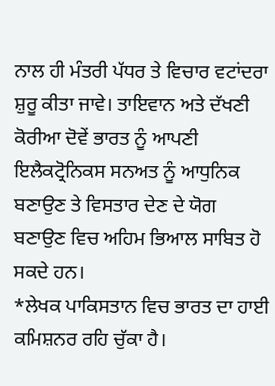ਨਾਲ ਹੀ ਮੰਤਰੀ ਪੱਧਰ ਤੇ ਵਿਚਾਰ ਵਟਾਂਦਰਾ ਸ਼ੁਰੂ ਕੀਤਾ ਜਾਵੇ। ਤਾਇਵਾਨ ਅਤੇ ਦੱਖਣੀ ਕੋਰੀਆ ਦੋਵੇਂ ਭਾਰਤ ਨੂੰ ਆਪਣੀ ਇਲੈਕਟ੍ਰੋਨਿਕਸ ਸਨਅਤ ਨੂੰ ਆਧੁਨਿਕ ਬਣਾਉਣ ਤੇ ਵਿਸਤਾਰ ਦੇਣ ਦੇ ਯੋਗ ਬਣਾਉਣ ਵਿਚ ਅਹਿਮ ਭਿਆਲ ਸਾਬਿਤ ਹੋ ਸਕਦੇ ਹਨ।
*ਲੇਖਕ ਪਾਕਿਸਤਾਨ ਵਿਚ ਭਾਰਤ ਦਾ ਹਾਈ ਕਮਿਸ਼ਨਰ ਰਹਿ ਚੁੱਕਾ ਹੈ।